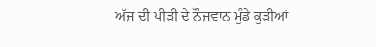ਅੱਜ ਦੀ ਪੀੜੀ ਦੇ ਨੌਜਵਾਨ ਮੁੰਡੇ ਕੁੜੀਆਂ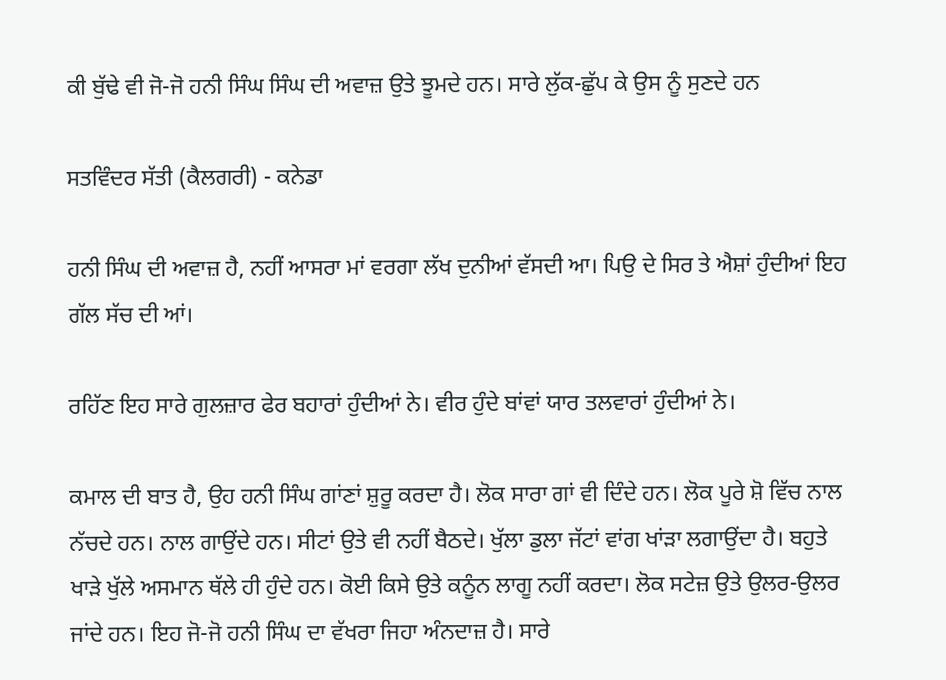ਕੀ ਬੁੱਢੇ ਵੀ ਜੋ-ਜੋ ਹਨੀ ਸਿੰਘ ਸਿੰਘ ਦੀ ਅਵਾਜ਼ ਉਤੇ ਝੂਮਦੇ ਹਨ। ਸਾਰੇ ਲੁੱਕ-ਛੁੱਪ ਕੇ ਉਸ ਨੂੰ ਸੁਣਦੇ ਹਨ

ਸਤਵਿੰਦਰ ਸੱਤੀ (ਕੈਲਗਰੀ) - ਕਨੇਡਾ

ਹਨੀ ਸਿੰਘ ਦੀ ਅਵਾਜ਼ ਹੈ, ਨਹੀਂ ਆਸਰਾ ਮਾਂ ਵਰਗਾ ਲੱਖ ਦੁਨੀਆਂ ਵੱਸਦੀ ਆ। ਪਿਉ ਦੇ ਸਿਰ ਤੇ ਐਸ਼ਾਂ ਹੁੰਦੀਆਂ ਇਹ ਗੱਲ ਸੱਚ ਦੀ ਆਂ।

ਰਹਿੱਣ ਇਹ ਸਾਰੇ ਗੁਲਜ਼ਾਰ ਫੇਰ ਬਹਾਰਾਂ ਹੁੰਦੀਆਂ ਨੇ। ਵੀਰ ਹੁੰਦੇ ਬਾਂਵਾਂ ਯਾਰ ਤਲਵਾਰਾਂ ਹੁੰਦੀਆਂ ਨੇ।

ਕਮਾਲ ਦੀ ਬਾਤ ਹੈ, ਉਹ ਹਨੀ ਸਿੰਘ ਗਾਂਣਾਂ ਸ਼ੁਰੂ ਕਰਦਾ ਹੈ। ਲੋਕ ਸਾਰਾ ਗਾਂ ਵੀ ਦਿੰਦੇ ਹਨ। ਲੋਕ ਪੂਰੇ ਸ਼ੋ ਵਿੱਚ ਨਾਲ ਨੱਚਦੇ ਹਨ। ਨਾਲ ਗਾਉਂਦੇ ਹਨ। ਸੀਟਾਂ ਉਤੇ ਵੀ ਨਹੀਂ ਬੈਠਦੇ। ਖੁੱਲਾ ਡੁਲਾ ਜੱਟਾਂ ਵਾਂਗ ਖਾਂੜਾ ਲਗਾਉਂਦਾ ਹੈ। ਬਹੁਤੇ ਖਾੜੇ ਖੁੱਲੇ ਅਸਮਾਨ ਥੱਲੇ ਹੀ ਹੁੰਦੇ ਹਨ। ਕੋਈ ਕਿਸੇ ਉਤੇ ਕਨੂੰਨ ਲਾਗੂ ਨਹੀਂ ਕਰਦਾ। ਲੋਕ ਸਟੇਜ਼ ਉਤੇ ਉਲਰ-ਉਲਰ ਜਾਂਦੇ ਹਨ। ਇਹ ਜੋ-ਜੋ ਹਨੀ ਸਿੰਘ ਦਾ ਵੱਖਰਾ ਜਿਹਾ ਅੰਨਦਾਜ਼ ਹੈ। ਸਾਰੇ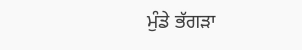ਮੁੰਡੇ ਭੱਗੜਾ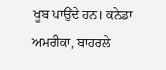ਖੂਬ ਪਾਉਂਦੇ ਹਨ। ਕਨੇਡਾ ਅਮਰੀਕਾ, ਬਾਹਰਲੇ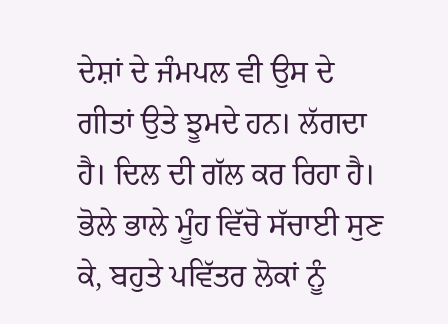ਦੇਸ਼ਾਂ ਦੇ ਜੰਮਪਲ ਵੀ ਉਸ ਦੇ ਗੀਤਾਂ ਉਤੇ ਝੂਮਦੇ ਹਨ। ਲੱਗਦਾ ਹੈ। ਦਿਲ ਦੀ ਗੱਲ ਕਰ ਰਿਹਾ ਹੈ। ਭੋਲੇ ਭਾਲੇ ਮੂੰਹ ਵਿੱਚੋ ਸੱਚਾਈ ਸੁਣ ਕੇ, ਬਹੁਤੇ ਪਵਿੱਤਰ ਲੋਕਾਂ ਨੂੰ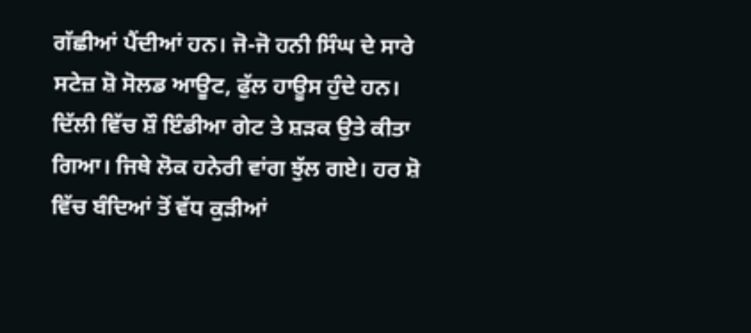ਗੱਛੀਆਂ ਪੈਂਦੀਆਂ ਹਨ। ਜੋ-ਜੋ ਹਨੀ ਸਿੰਘ ਦੇ ਸਾਰੇ ਸਟੇਜ਼ ਸ਼ੋ ਸੋਲਡ ਆਊਟ, ਫੁੱਲ ਹਾਊਸ ਹੁੰਦੇ ਹਨ। ਦਿੱਲੀ ਵਿੱਚ ਸ਼ੌ ਇੰਡੀਆ ਗੇਟ ਤੇ ਸ਼ੜਕ ਉਤੇ ਕੀਤਾ ਗਿਆ। ਜਿਥੇ ਲੋਕ ਹਨੇਰੀ ਵਾਂਗ ਝੁੱਲ ਗਏ। ਹਰ ਸ਼ੋ ਵਿੱਚ ਬੰਦਿਆਂ ਤੋਂ ਵੱਧ ਕੁੜੀਆਂ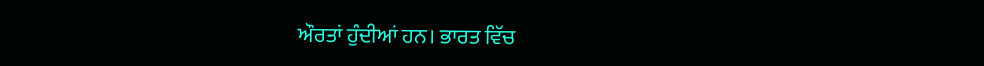ਔਰਤਾਂ ਹੁੰਦੀਆਂ ਹਨ। ਭਾਰਤ ਵਿੱਚ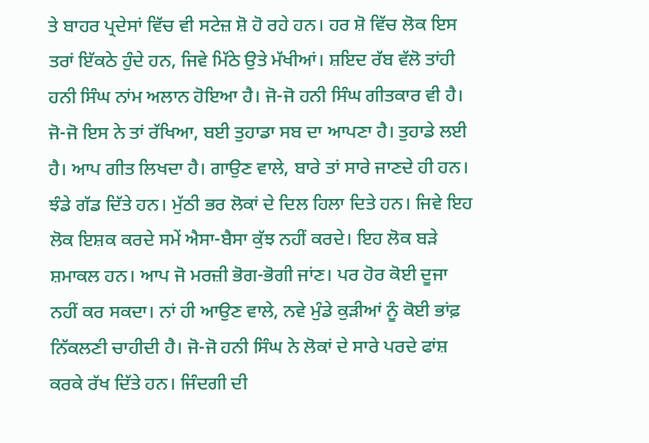ਤੇ ਬਾਹਰ ਪ੍ਰਦੇਸਾਂ ਵਿੱਚ ਵੀ ਸਟੇਜ਼ ਸ਼ੋ ਹੋ ਰਹੇ ਹਨ। ਹਰ ਸ਼ੋ ਵਿੱਚ ਲੋਕ ਇਸ ਤਰਾਂ ਇੱਕਠੇ ਹੁੰਦੇ ਹਨ, ਜਿਵੇ ਮਿੱਠੇ ਉਤੇ ਮੱਖੀਆਂ। ਸ਼ਇਦ ਰੱਬ ਵੱਲੋ ਤਾਂਹੀ ਹਨੀ ਸਿੰਘ ਨਾਂਮ ਅਲਾਨ ਹੋਇਆ ਹੈ। ਜੋ-ਜੋ ਹਨੀ ਸਿੰਘ ਗੀਤਕਾਰ ਵੀ ਹੈ। ਜੋ-ਜੋ ਇਸ ਨੇ ਤਾਂ ਰੱਖਿਆ, ਬਈ ਤੁਹਾਡਾ ਸਬ ਦਾ ਆਪਣਾ ਹੈ। ਤੁਹਾਡੇ ਲਈ ਹੈ। ਆਪ ਗੀਤ ਲਿਖਦਾ ਹੈ। ਗਾਉਣ ਵਾਲੇ, ਬਾਰੇ ਤਾਂ ਸਾਰੇ ਜਾਣਦੇ ਹੀ ਹਨ। ਝੰਡੇ ਗੱਡ ਦਿੱਤੇ ਹਨ। ਮੁੱਠੀ ਭਰ ਲੋਕਾਂ ਦੇ ਦਿਲ ਹਿਲਾ ਦਿਤੇ ਹਨ। ਜਿਵੇ ਇਹ ਲੋਕ ਇਸ਼ਕ ਕਰਦੇ ਸਮੇਂ ਐਸਾ-ਬੈਸਾ ਕੁੱਝ ਨਹੀਂ ਕਰਦੇ। ਇਹ ਲੋਕ ਬੜੇ ਸ਼ਮਾਕਲ ਹਨ। ਆਪ ਜੋ ਮਰਜ਼ੀ ਭੋਗ-ਭੋਗੀ ਜਾਂਣ। ਪਰ ਹੋਰ ਕੋਈ ਦੂਜਾ ਨਹੀਂ ਕਰ ਸਕਦਾ। ਨਾਂ ਹੀ ਆਉਣ ਵਾਲੇ, ਨਵੇ ਮੁੰਡੇ ਕੁੜੀਆਂ ਨੂੰ ਕੋਈ ਭਾਂਫ਼ ਨਿੱਕਲਣੀ ਚਾਹੀਦੀ ਹੈ। ਜੋ-ਜੋ ਹਨੀ ਸਿੰਘ ਨੇ ਲੋਕਾਂ ਦੇ ਸਾਰੇ ਪਰਦੇ ਫਾਂਸ਼ ਕਰਕੇ ਰੱਖ ਦਿੱਤੇ ਹਨ। ਜਿੰਦਗੀ ਦੀ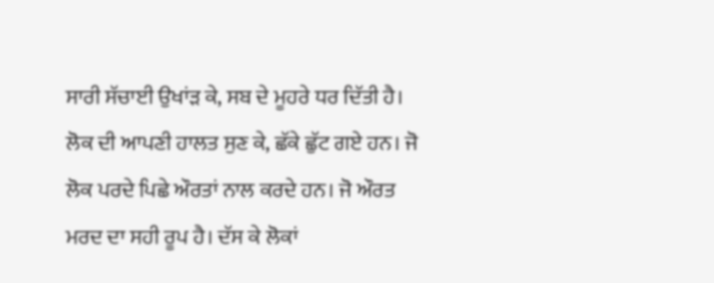ਸਾਰੀ ਸੱਚਾਈ ਉਖਾਂੜ ਕੇ, ਸਬ ਦੇ ਮੂਹਰੇ ਧਰ ਦਿੱਤੀ ਹੈ। ਲੋਕ ਦੀ ਆਪਣੀ ਹਾਲਤ ਸੁਣ ਕੇ, ਛੱਕੇ ਛੁੱਟ ਗਏ ਹਨ। ਜੋ ਲੋਕ ਪਰਦੇ ਪਿਛੇ ਔਰਤਾਂ ਨਾਲ ਕਰਦੇ ਹਨ। ਜੋ ਔਰਤ ਮਰਦ ਦਾ ਸਹੀ ਰੂਪ ਹੈ। ਦੱਸ ਕੇ ਲੋਕਾਂ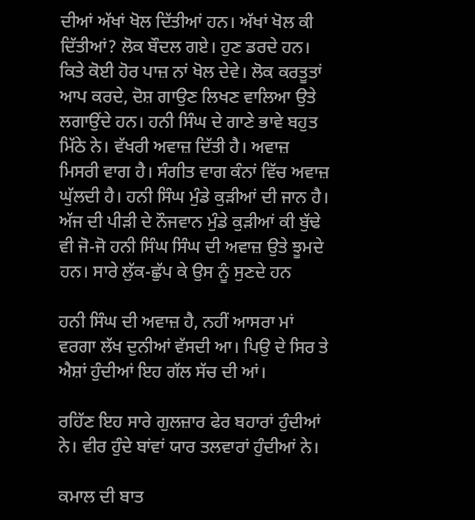ਦੀਆਂ ਅੱਖਾਂ ਖੋਲ ਦਿੱਤੀਆਂ ਹਨ। ਅੱਖਾਂ ਖੋਲ ਕੀ ਦਿੱਤੀਆਂ? ਲੋਕ ਬੌਦਲ ਗਏ। ਹੁਣ ਡਰਦੇ ਹਨ। ਕਿਤੇ ਕੋਈ ਹੋਰ ਪਾਜ਼ ਨਾਂ ਖੋਲ ਦੇਵੇ। ਲੋਕ ਕਰਤੂਤਾਂ ਆਪ ਕਰਦੇ, ਦੋਸ਼ ਗਾਉਣ ਲਿਖਣ ਵਾਲਿਆ ਉਤੇ ਲਗਾਉਂਦੇ ਹਨ। ਹਨੀ ਸਿੰਘ ਦੇ ਗਾਣੇ ਭਾਵੇ ਬਹੁਤ ਮਿੱਠੇ ਨੇ। ਵੱਖਰੀ ਅਵਾਜ਼ ਦਿੱਤੀ ਹੈ। ਅਵਾਜ਼ ਮਿਸਰੀ ਵਾਗ ਹੈ। ਸੰਗੀਤ ਵਾਗ ਕੰਨਾਂ ਵਿੱਚ ਅਵਾਜ਼ ਘੁੱਲਦੀ ਹੈ। ਹਨੀ ਸਿੰਘ ਮੁੰਡੇ ਕੁੜੀਆਂ ਦੀ ਜਾਨ ਹੈ। ਅੱਜ ਦੀ ਪੀੜੀ ਦੇ ਨੌਜਵਾਨ ਮੁੰਡੇ ਕੁੜੀਆਂ ਕੀ ਬੁੱਢੇ ਵੀ ਜੋ-ਜੋ ਹਨੀ ਸਿੰਘ ਸਿੰਘ ਦੀ ਅਵਾਜ਼ ਉਤੇ ਝੂਮਦੇ ਹਨ। ਸਾਰੇ ਲੁੱਕ-ਛੁੱਪ ਕੇ ਉਸ ਨੂੰ ਸੁਣਦੇ ਹਨ

ਹਨੀ ਸਿੰਘ ਦੀ ਅਵਾਜ਼ ਹੈ, ਨਹੀਂ ਆਸਰਾ ਮਾਂ ਵਰਗਾ ਲੱਖ ਦੁਨੀਆਂ ਵੱਸਦੀ ਆ। ਪਿਉ ਦੇ ਸਿਰ ਤੇ ਐਸ਼ਾਂ ਹੁੰਦੀਆਂ ਇਹ ਗੱਲ ਸੱਚ ਦੀ ਆਂ।

ਰਹਿੱਣ ਇਹ ਸਾਰੇ ਗੁਲਜ਼ਾਰ ਫੇਰ ਬਹਾਰਾਂ ਹੁੰਦੀਆਂ ਨੇ। ਵੀਰ ਹੁੰਦੇ ਬਾਂਵਾਂ ਯਾਰ ਤਲਵਾਰਾਂ ਹੁੰਦੀਆਂ ਨੇ।

ਕਮਾਲ ਦੀ ਬਾਤ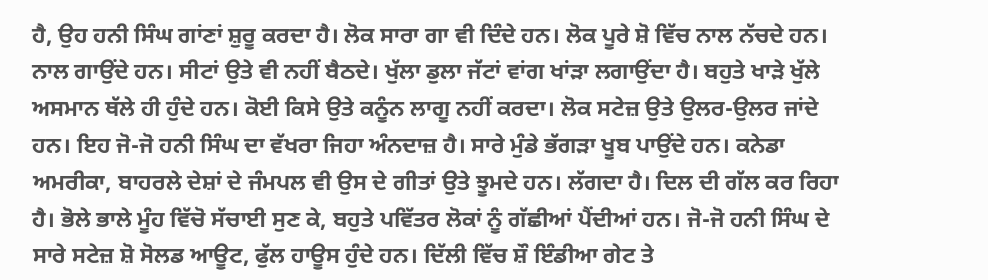ਹੈ, ਉਹ ਹਨੀ ਸਿੰਘ ਗਾਂਣਾਂ ਸ਼ੁਰੂ ਕਰਦਾ ਹੈ। ਲੋਕ ਸਾਰਾ ਗਾ ਵੀ ਦਿੰਦੇ ਹਨ। ਲੋਕ ਪੂਰੇ ਸ਼ੋ ਵਿੱਚ ਨਾਲ ਨੱਚਦੇ ਹਨ। ਨਾਲ ਗਾਉਂਦੇ ਹਨ। ਸੀਟਾਂ ਉਤੇ ਵੀ ਨਹੀਂ ਬੈਠਦੇ। ਖੁੱਲਾ ਡੁਲਾ ਜੱਟਾਂ ਵਾਂਗ ਖਾਂੜਾ ਲਗਾਉਂਦਾ ਹੈ। ਬਹੁਤੇ ਖਾੜੇ ਖੁੱਲੇ ਅਸਮਾਨ ਥੱਲੇ ਹੀ ਹੁੰਦੇ ਹਨ। ਕੋਈ ਕਿਸੇ ਉਤੇ ਕਨੂੰਨ ਲਾਗੂ ਨਹੀਂ ਕਰਦਾ। ਲੋਕ ਸਟੇਜ਼ ਉਤੇ ਉਲਰ-ਉਲਰ ਜਾਂਦੇ ਹਨ। ਇਹ ਜੋ-ਜੋ ਹਨੀ ਸਿੰਘ ਦਾ ਵੱਖਰਾ ਜਿਹਾ ਅੰਨਦਾਜ਼ ਹੈ। ਸਾਰੇ ਮੁੰਡੇ ਭੱਗੜਾ ਖੂਬ ਪਾਉਂਦੇ ਹਨ। ਕਨੇਡਾ ਅਮਰੀਕਾ, ਬਾਹਰਲੇ ਦੇਸ਼ਾਂ ਦੇ ਜੰਮਪਲ ਵੀ ਉਸ ਦੇ ਗੀਤਾਂ ਉਤੇ ਝੂਮਦੇ ਹਨ। ਲੱਗਦਾ ਹੈ। ਦਿਲ ਦੀ ਗੱਲ ਕਰ ਰਿਹਾ ਹੈ। ਭੋਲੇ ਭਾਲੇ ਮੂੰਹ ਵਿੱਚੋ ਸੱਚਾਈ ਸੁਣ ਕੇ, ਬਹੁਤੇ ਪਵਿੱਤਰ ਲੋਕਾਂ ਨੂੰ ਗੱਛੀਆਂ ਪੈਂਦੀਆਂ ਹਨ। ਜੋ-ਜੋ ਹਨੀ ਸਿੰਘ ਦੇ ਸਾਰੇ ਸਟੇਜ਼ ਸ਼ੋ ਸੋਲਡ ਆਊਟ, ਫੁੱਲ ਹਾਊਸ ਹੁੰਦੇ ਹਨ। ਦਿੱਲੀ ਵਿੱਚ ਸ਼ੌ ਇੰਡੀਆ ਗੇਟ ਤੇ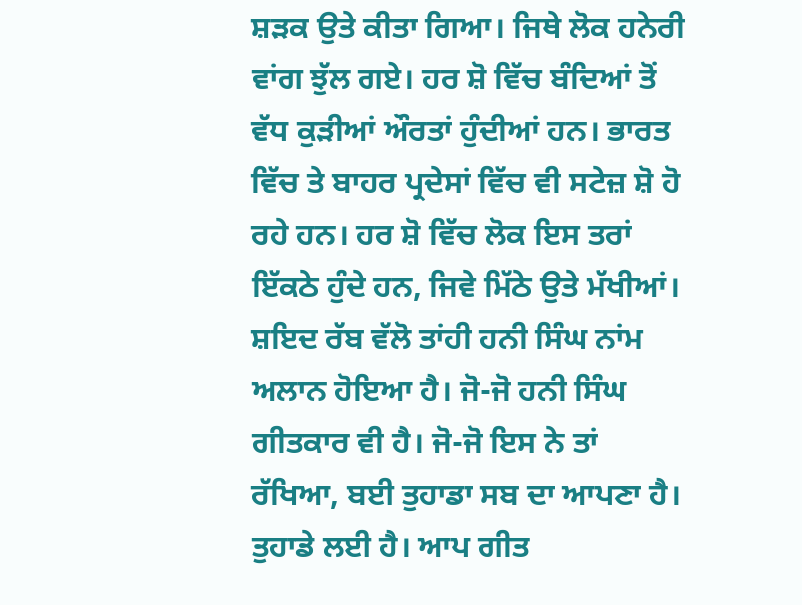ਸ਼ੜਕ ਉਤੇ ਕੀਤਾ ਗਿਆ। ਜਿਥੇ ਲੋਕ ਹਨੇਰੀ ਵਾਂਗ ਝੁੱਲ ਗਏ। ਹਰ ਸ਼ੋ ਵਿੱਚ ਬੰਦਿਆਂ ਤੋਂ ਵੱਧ ਕੁੜੀਆਂ ਔਰਤਾਂ ਹੁੰਦੀਆਂ ਹਨ। ਭਾਰਤ ਵਿੱਚ ਤੇ ਬਾਹਰ ਪ੍ਰਦੇਸਾਂ ਵਿੱਚ ਵੀ ਸਟੇਜ਼ ਸ਼ੋ ਹੋ ਰਹੇ ਹਨ। ਹਰ ਸ਼ੋ ਵਿੱਚ ਲੋਕ ਇਸ ਤਰਾਂ ਇੱਕਠੇ ਹੁੰਦੇ ਹਨ, ਜਿਵੇ ਮਿੱਠੇ ਉਤੇ ਮੱਖੀਆਂ। ਸ਼ਇਦ ਰੱਬ ਵੱਲੋ ਤਾਂਹੀ ਹਨੀ ਸਿੰਘ ਨਾਂਮ ਅਲਾਨ ਹੋਇਆ ਹੈ। ਜੋ-ਜੋ ਹਨੀ ਸਿੰਘ ਗੀਤਕਾਰ ਵੀ ਹੈ। ਜੋ-ਜੋ ਇਸ ਨੇ ਤਾਂ ਰੱਖਿਆ, ਬਈ ਤੁਹਾਡਾ ਸਬ ਦਾ ਆਪਣਾ ਹੈ। ਤੁਹਾਡੇ ਲਈ ਹੈ। ਆਪ ਗੀਤ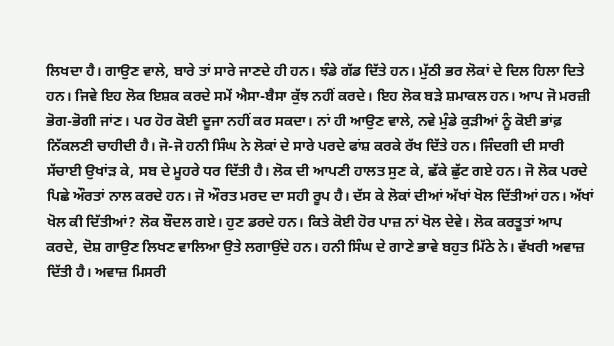ਲਿਖਦਾ ਹੈ। ਗਾਉਣ ਵਾਲੇ, ਬਾਰੇ ਤਾਂ ਸਾਰੇ ਜਾਣਦੇ ਹੀ ਹਨ। ਝੰਡੇ ਗੱਡ ਦਿੱਤੇ ਹਨ। ਮੁੱਠੀ ਭਰ ਲੋਕਾਂ ਦੇ ਦਿਲ ਹਿਲਾ ਦਿਤੇ ਹਨ। ਜਿਵੇ ਇਹ ਲੋਕ ਇਸ਼ਕ ਕਰਦੇ ਸਮੇਂ ਐਸਾ-ਬੈਸਾ ਕੁੱਝ ਨਹੀਂ ਕਰਦੇ। ਇਹ ਲੋਕ ਬੜੇ ਸ਼ਮਾਕਲ ਹਨ। ਆਪ ਜੋ ਮਰਜ਼ੀ ਭੋਗ-ਭੋਗੀ ਜਾਂਣ। ਪਰ ਹੋਰ ਕੋਈ ਦੂਜਾ ਨਹੀਂ ਕਰ ਸਕਦਾ। ਨਾਂ ਹੀ ਆਉਣ ਵਾਲੇ, ਨਵੇ ਮੁੰਡੇ ਕੁੜੀਆਂ ਨੂੰ ਕੋਈ ਭਾਂਫ਼ ਨਿੱਕਲਣੀ ਚਾਹੀਦੀ ਹੈ। ਜੋ-ਜੋ ਹਨੀ ਸਿੰਘ ਨੇ ਲੋਕਾਂ ਦੇ ਸਾਰੇ ਪਰਦੇ ਫਾਂਸ਼ ਕਰਕੇ ਰੱਖ ਦਿੱਤੇ ਹਨ। ਜਿੰਦਗੀ ਦੀ ਸਾਰੀ ਸੱਚਾਈ ਉਖਾਂੜ ਕੇ, ਸਬ ਦੇ ਮੂਹਰੇ ਧਰ ਦਿੱਤੀ ਹੈ। ਲੋਕ ਦੀ ਆਪਣੀ ਹਾਲਤ ਸੁਣ ਕੇ, ਛੱਕੇ ਛੁੱਟ ਗਏ ਹਨ। ਜੋ ਲੋਕ ਪਰਦੇ ਪਿਛੇ ਔਰਤਾਂ ਨਾਲ ਕਰਦੇ ਹਨ। ਜੋ ਔਰਤ ਮਰਦ ਦਾ ਸਹੀ ਰੂਪ ਹੈ। ਦੱਸ ਕੇ ਲੋਕਾਂ ਦੀਆਂ ਅੱਖਾਂ ਖੋਲ ਦਿੱਤੀਆਂ ਹਨ। ਅੱਖਾਂ ਖੋਲ ਕੀ ਦਿੱਤੀਆਂ? ਲੋਕ ਬੌਦਲ ਗਏ। ਹੁਣ ਡਰਦੇ ਹਨ। ਕਿਤੇ ਕੋਈ ਹੋਰ ਪਾਜ਼ ਨਾਂ ਖੋਲ ਦੇਵੇ। ਲੋਕ ਕਰਤੂਤਾਂ ਆਪ ਕਰਦੇ, ਦੋਸ਼ ਗਾਉਣ ਲਿਖਣ ਵਾਲਿਆ ਉਤੇ ਲਗਾਉਂਦੇ ਹਨ। ਹਨੀ ਸਿੰਘ ਦੇ ਗਾਣੇ ਭਾਵੇ ਬਹੁਤ ਮਿੱਠੇ ਨੇ। ਵੱਖਰੀ ਅਵਾਜ਼ ਦਿੱਤੀ ਹੈ। ਅਵਾਜ਼ ਮਿਸਰੀ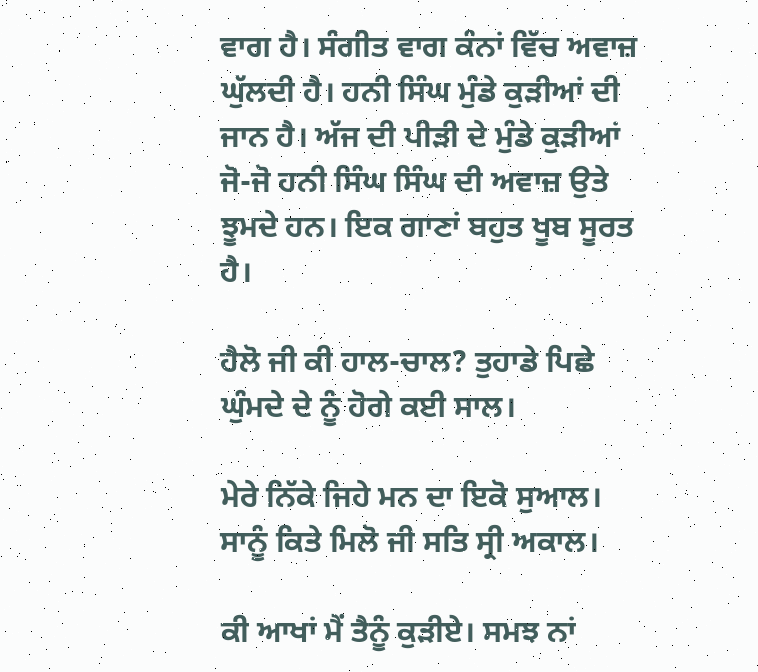ਵਾਗ ਹੈ। ਸੰਗੀਤ ਵਾਗ ਕੰਨਾਂ ਵਿੱਚ ਅਵਾਜ਼ ਘੁੱਲਦੀ ਹੈ। ਹਨੀ ਸਿੰਘ ਮੁੰਡੇ ਕੁੜੀਆਂ ਦੀ ਜਾਨ ਹੈ। ਅੱਜ ਦੀ ਪੀੜੀ ਦੇ ਮੁੰਡੇ ਕੁੜੀਆਂ ਜੋ-ਜੋ ਹਨੀ ਸਿੰਘ ਸਿੰਘ ਦੀ ਅਵਾਜ਼ ਉਤੇ ਝੂਮਦੇ ਹਨ। ਇਕ ਗਾਣਾਂ ਬਹੁਤ ਖੂਬ ਸੂਰਤ ਹੈ।

ਹੈਲੋ ਜੀ ਕੀ ਹਾਲ-ਚਾਲ? ਤੁਹਾਡੇ ਪਿਛੇ ਘੁੰਮਦੇ ਦੇ ਨੂੰ ਹੋਗੇ ਕਈ ਸਾਲ।

ਮੇਰੇ ਨਿੱਕੇ ਜਿਹੇ ਮਨ ਦਾ ਇਕੋ ਸੁਆਲ। ਸਾਨੂੰ ਕਿਤੇ ਮਿਲੋ ਜੀ ਸਤਿ ਸ੍ਰੀ ਅਕਾਲ।

ਕੀ ਆਖਾਂ ਮੈਂ ਤੈਨੂੰ ਕੁੜੀਏ। ਸਮਝ ਨਾਂ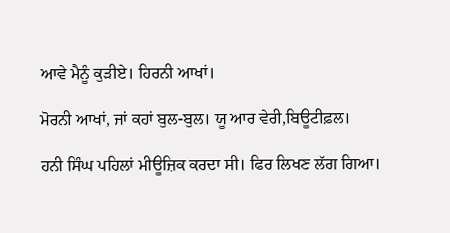ਆਵੇ ਮੈਨੂੰ ਕੁੜੀਏ। ਹਿਰਨੀ ਆਖਾਂ।

ਮੋਰਨੀ ਆਖਾਂ, ਜਾਂ ਕਹਾਂ ਬੁਲ-ਬੁਲ। ਯੂ ਆਰ ਵੇਰੀ,ਬਿਊਟੀਫ਼ਲ।

ਹਨੀ ਸਿੰਘ ਪਹਿਲਾਂ ਮੀਊਜ਼ਿਕ ਕਰਦਾ ਸੀ। ਫਿਰ ਲਿਖਣ ਲੱਗ ਗਿਆ।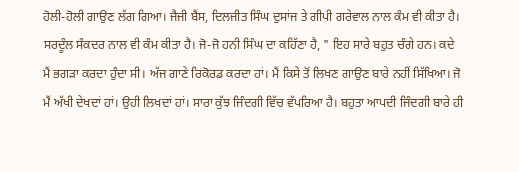ਹੋਲੀ-ਹੋਲੀ ਗਾਉਣ ਲੱਗ ਗਿਆ। ਜੈਜੀ ਬੈਂਸ, ਦਿਲਜੀਤ ਸਿੰਘ ਦੁਸਾਂਜ ਤੇ ਗੀਪੀ ਗਰੇਵਾਲ ਨਾਲ ਕੰਮ ਵੀ ਕੀਤਾ ਹੈ। ਸਰਦੂੰਲ ਸੰਕਦਰ ਨਾਲ ਵੀ ਕੰਮ ਕੀਤਾ ਹੈ। ਜੋ-ਜੋ ਹਨੀ ਸਿੰਘ ਦਾ ਕਹਿੱਣਾ ਹੈ, " ਇਹ ਸਾਰੇ ਬਹੁਤ ਚੰਗੇ ਹਨ। ਕਦੇ ਮੈਂ ਭਗੜਾ ਕਰਦਾ ਹੁੰਦਾ ਸੀ। ਅੱਜ ਗਾਣੇ ਰਿਕੋਰਡ ਕਰਦਾ ਹਾਂ। ਮੈਂ ਕਿਸੇ ਤੋਂ ਲਿਖਣ ਗਾਉਣ ਬਾਰੇ ਨਹੀਂ ਸਿੱਖਿਆ। ਜੋ ਮੈਂ ਅੱਖੀ ਦੇਖਦਾਂ ਹਾਂ। ਉਹੀ ਲਿਖਦਾਂ ਹਾਂ। ਸਾਰਾ ਕੁੱਝ ਜਿੰਦਗੀ ਵਿੱਚ ਵੱਪਰਿਆ ਹੈ। ਬਹੁਤਾ ਆਪਦੀ ਜਿੰਦਗੀ ਬਾਰੇ ਹੀ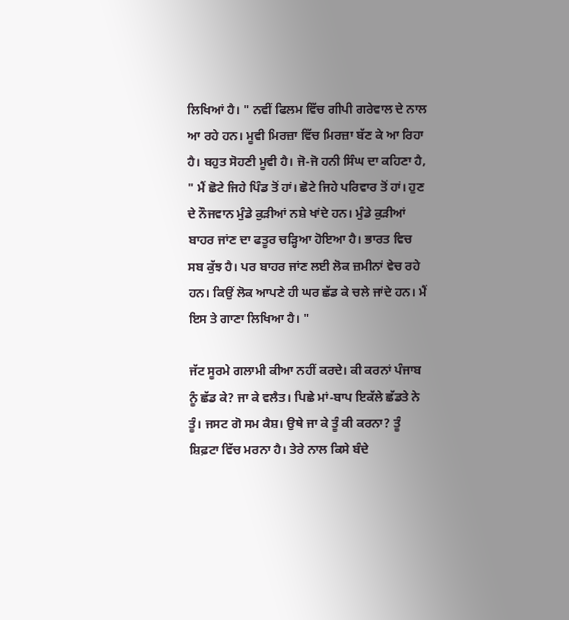ਲਿਖਿਆਂ ਹੈ। " ਨਵੀਂ ਫਿਲਮ ਵਿੱਚ ਗੀਪੀ ਗਰੇਵਾਲ ਦੇ ਨਾਲ ਆ ਰਹੇ ਹਨ। ਮੂਵੀ ਮਿਰਜ਼ਾ ਵਿੱਚ ਮਿਰਜ਼ਾ ਬੱਣ ਕੇ ਆ ਰਿਹਾ ਹੈ। ਬਹੁਤ ਸੋਹਣੀ ਮੂਵੀ ਹੈ। ਜੋ-ਜੋ ਹਨੀ ਸਿੰਘ ਦਾ ਕਹਿਣਾ ਹੈ, " ਮੈਂ ਛੋਟੇ ਜਿਹੇ ਪਿੰਡ ਤੋਂ ਹਾਂ। ਛੋਟੇ ਜਿਹੇ ਪਰਿਵਾਰ ਤੋਂ ਹਾਂ। ਹੁਣ ਦੇ ਨੌਜਵਾਨ ਮੁੰਡੇ ਕੁੜੀਆਂ ਨਸ਼ੇ ਖਾਂਦੇ ਹਨ। ਮੁੰਡੇ ਕੁੜੀਆਂ ਬਾਹਰ ਜਾਂਣ ਦਾ ਫਤੂਰ ਚੜ੍ਹਿਆ ਹੋਇਆ ਹੈ। ਭਾਰਤ ਵਿਚ ਸਬ ਕੁੱਝ ਹੈ। ਪਰ ਬਾਹਰ ਜਾਂਣ ਲਈ ਲੋਕ ਜ਼ਮੀਨਾਂ ਵੇਚ ਰਹੇ ਹਨ। ਕਿਉਂ ਲੋਕ ਆਪਣੇ ਹੀ ਘਰ ਛੱਡ ਕੇ ਚਲੇ ਜਾਂਦੇ ਹਨ। ਮੈਂ ਇਸ ਤੇ ਗਾਣਾ ਲਿਖਿਆ ਹੈ। "

ਜੱਟ ਸੂਰਮੇ ਗਲਾਮੀ ਕੀਆ ਨਹੀਂ ਕਰਦੇ। ਕੀ ਕਰਨਾਂ ਪੰਜਾਬ ਨੂੰ ਛੱਡ ਕੇ? ਜਾ ਕੇ ਵਲੈਤ। ਪਿਛੇ ਮਾਂ-ਬਾਪ ਇਕੱਲੇ ਛੱਡਤੇ ਨੇ ਤੂੰ। ਜਸਟ ਗੋ ਸਮ ਕੈਸ਼। ਉਥੇ ਜਾ ਕੇ ਤੂੰ ਕੀ ਕਰਨਾ? ਤੂੰ ਸ਼ਿਫ਼ਟਾ ਵਿੱਚ ਮਰਨਾ ਹੈ। ਤੇਰੇ ਨਾਲ ਕਿਸੇ ਬੰਦੇ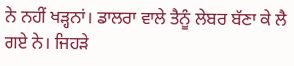ਨੇ ਨਹੀਂ ਖੜ੍ਹਨਾਂ। ਡਾਲਰਾ ਵਾਲੇ ਤੈਨੂੰ ਲੇਬਰ ਬੱਣਾ ਕੇ ਲੈ ਗਏ ਨੇ। ਜਿਹੜੇ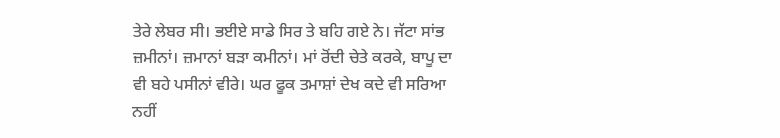ਤੇਰੇ ਲੇਬਰ ਸੀ। ਭਈਏ ਸਾਡੇ ਸਿਰ ਤੇ ਬਹਿ ਗਏ ਨੇ। ਜੱਟਾ ਸਾਂਭ ਜ਼ਮੀਨਾਂ। ਜ਼ਮਾਨਾਂ ਬੜਾ ਕਮੀਨਾਂ। ਮਾਂ ਰੋਂਦੀ ਚੇਤੇ ਕਰਕੇ, ਬਾਪੂ ਦਾ ਵੀ ਬਹੇ ਪਸੀਨਾਂ ਵੀਰੇ। ਘਰ ਫੂਕ ਤਮਾਸ਼ਾਂ ਦੇਖ ਕਦੇ ਵੀ ਸਰਿਆ ਨਹੀਂ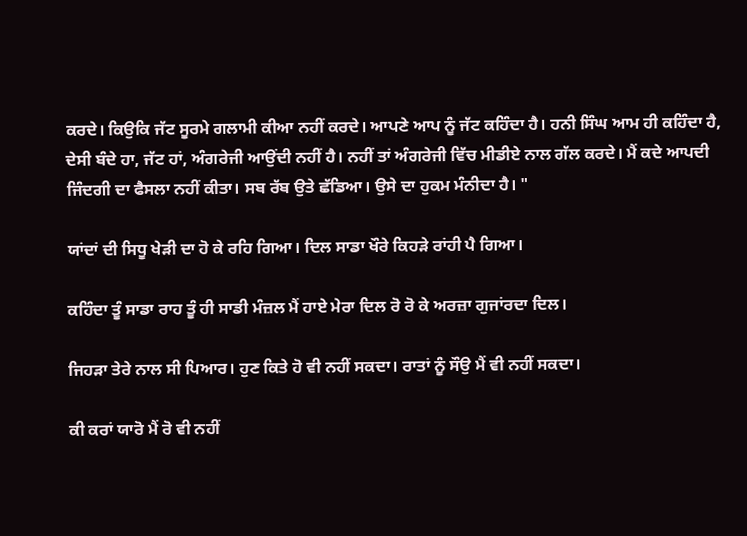ਕਰਦੇ। ਕਿਉਕਿ ਜੱਟ ਸੂਰਮੇ ਗਲਾਮੀ ਕੀਆ ਨਹੀਂ ਕਰਦੇ। ਆਪਣੇ ਆਪ ਨੂੰ ਜੱਟ ਕਹਿੰਦਾ ਹੈ। ਹਨੀ ਸਿੰਘ ਆਮ ਹੀ ਕਹਿੰਦਾ ਹੈ, ਦੇਸੀ ਬੰਦੇ ਹਾ, ਜੱਟ ਹਾਂ, ਅੰਗਰੇਜੀ ਆਉਂਦੀ ਨਹੀਂ ਹੈ। ਨਹੀਂ ਤਾਂ ਅੰਗਰੇਜੀ ਵਿੱਚ ਮੀਡੀਏ ਨਾਲ ਗੱਲ ਕਰਦੇ। ਮੈਂ ਕਦੇ ਆਪਦੀ ਜਿੰਦਗੀ ਦਾ ਫੈਸਲਾ ਨਹੀਂ ਕੀਤਾ। ਸਬ ਰੱਬ ਉਤੇ ਛੱਡਿਆ। ਉਸੇ ਦਾ ਹੁਕਮ ਮੰਨੀਦਾ ਹੈ। "

ਯਾਂਦਾਂ ਦੀ ਸਿਧੂ ਖੇੜੀ ਦਾ ਹੋ ਕੇ ਰਹਿ ਗਿਆ। ਦਿਲ ਸਾਡਾ ਖੌਰੇ ਕਿਹੜੇ ਰਾਂਹੀ ਪੈ ਗਿਆ।

ਕਹਿੰਦਾ ਤੂੰ ਸਾਡਾ ਰਾਹ ਤੂੰ ਹੀ ਸਾਡੀ ਮੰਜ਼ਲ ਮੈਂ ਹਾਏ ਮੇਰਾ ਦਿਲ ਰੋ ਰੋ ਕੇ ਅਰਜ਼ਾ ਗੁਜਾਂਰਦਾ ਦਿਲ।

ਜਿਹੜਾ ਤੇਰੇ ਨਾਲ ਸੀ ਪਿਆਰ। ਹੁਣ ਕਿਤੇ ਹੋ ਵੀ ਨਹੀਂ ਸਕਦਾ। ਰਾਤਾਂ ਨੂੰ ਸੌਉ ਮੈਂ ਵੀ ਨਹੀਂ ਸਕਦਾ।

ਕੀ ਕਰਾਂ ਯਾਰੋ ਮੈਂ ਰੋ ਵੀ ਨਹੀਂ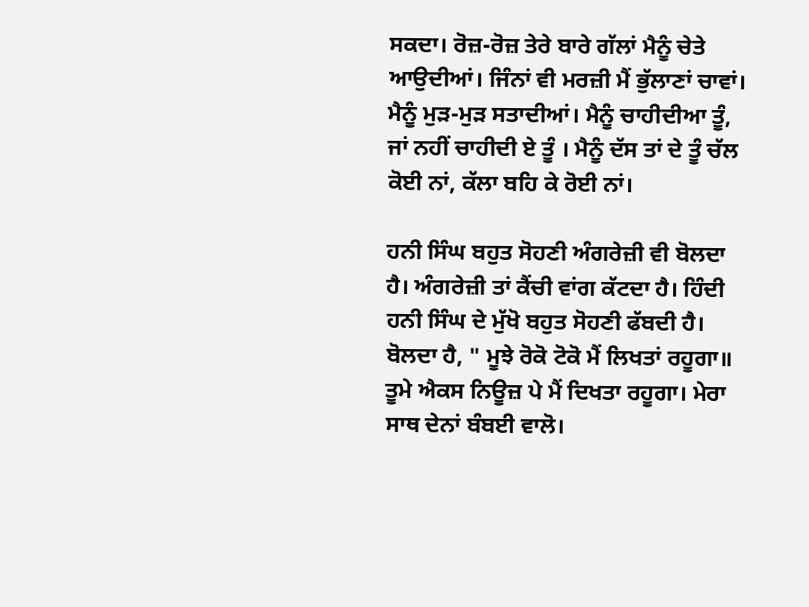ਸਕਦਾ। ਰੋਜ਼-ਰੋਜ਼ ਤੇਰੇ ਬਾਰੇ ਗੱਲਾਂ ਮੈਨੂੰ ਚੇਤੇ ਆਉਦੀਆਂ। ਜਿੰਨਾਂ ਵੀ ਮਰਜ਼ੀ ਮੈਂ ਭੁੱਲਾਣਾਂ ਚਾਵਾਂ। ਮੈਨੂੰ ਮੁੜ-ਮੁੜ ਸਤਾਦੀਆਂ। ਮੈਨੂੰ ਚਾਹੀਦੀਆ ਤੂੰ, ਜਾਂ ਨਹੀਂ ਚਾਹੀਦੀ ਏ ਤੂੰ । ਮੈਨੂੰ ਦੱਸ ਤਾਂ ਦੇ ਤੂੰ ਚੱਲ ਕੋਈ ਨਾਂ, ਕੱਲਾ ਬਹਿ ਕੇ ਰੋਈ ਨਾਂ।

ਹਨੀ ਸਿੰਘ ਬਹੁਤ ਸੋਹਣੀ ਅੰਗਰੇਜ਼ੀ ਵੀ ਬੋਲਦਾ ਹੈ। ਅੰਗਰੇਜ਼ੀ ਤਾਂ ਕੈਂਚੀ ਵਾਂਗ ਕੱਟਦਾ ਹੈ। ਹਿੰਦੀ ਹਨੀ ਸਿੰਘ ਦੇ ਮੁੱਖੋ ਬਹੁਤ ਸੋਹਣੀ ਫੱਬਦੀ ਹੈ। ਬੋਲਦਾ ਹੈ, " ਮੂਝੇ ਰੋਕੋ ਟੋਕੋ ਮੈਂ ਲਿਖਤਾਂ ਰਹੂਗਾ॥ ਤੂਮੇ ਐਕਸ ਨਿਊਜ਼ ਪੇ ਮੈਂ ਦਿਖਤਾ ਰਹੂਗਾ। ਮੇਰਾ ਸਾਥ ਦੇਨਾਂ ਬੰਬਈ ਵਾਲੋ।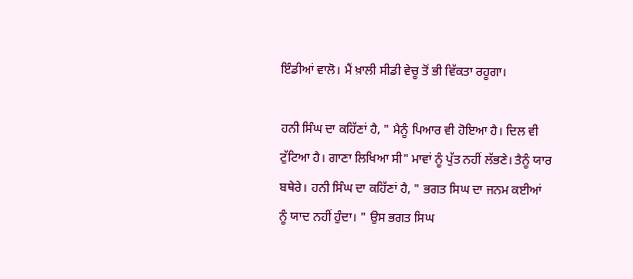ਇੰਡੀਆਂ ਵਾਲੋ। ਮੈਂ ਖ਼ਾਲੀ ਸੀਡੀ ਵੇਚੂ ਤੋਂ ਭੀ ਵਿੱਕਤਾ ਰਹੂਗਾ।

ਹਨੀ ਸਿੰਘ ਦਾ ਕਹਿੱਣਾਂ ਹੈ, " ਮੈਨੂੰ ਪਿਆਰ ਵੀ ਹੋਇਆ ਹੈ। ਦਿਲ ਵੀ ਟੁੱਟਿਆ ਹੈ। ਗਾਣਾ ਲਿਖਿਆ ਸੀ" ਮਾਵਾਂ ਨੂੰ ਪੁੱਤ ਨਹੀਂ ਲੱਭਣੇ। ਤੈਨੂੰ ਯਾਰ ਬਥੇਰੇ। ਹਨੀ ਸਿੰਘ ਦਾ ਕਹਿੱਣਾਂ ਹੈ, " ਭਗਤ ਸਿਘ ਦਾ ਜਨਮ ਕਈਆਂ ਨੂੰ ਯਾਦ ਨਹੀਂ ਹੁੰਦਾ। " ਉਸ ਭਗਤ ਸਿਘ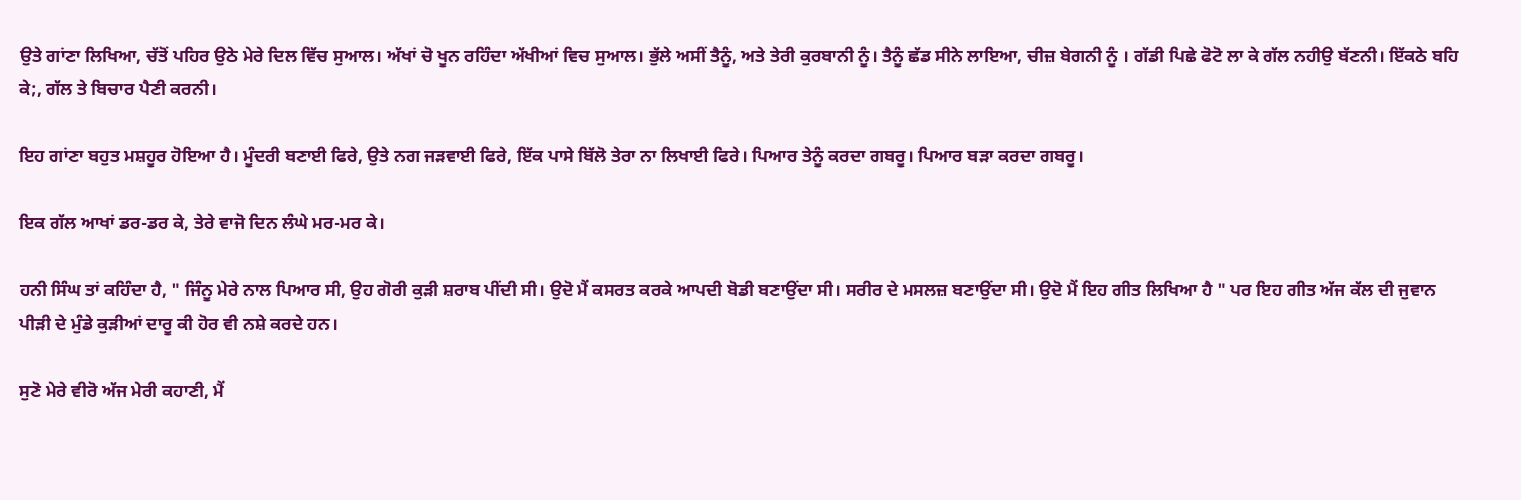ਉਤੇ ਗਾਂਣਾ ਲਿਖਿਆ, ਚੱਤੋਂ ਪਹਿਰ ਉਠੇ ਮੇਰੇ ਦਿਲ ਵਿੱਚ ਸੁਆਲ। ਅੱਖਾਂ ਚੋ ਖੂਨ ਰਹਿੰਦਾ ਅੱਖੀਆਂ ਵਿਚ ਸੁਆਲ। ਭੁੱਲੇ ਅਸੀਂ ਤੈਨੂੰ, ਅਤੇ ਤੇਰੀ ਕੁਰਬਾਨੀ ਨੂੰ। ਤੈਨੂੰ ਛੱਡ ਸੀਨੇ ਲਾਇਆ, ਚੀਜ਼ ਬੇਗਨੀ ਨੂੰ । ਗੱਡੀ ਪਿਛੇ ਫੋਟੋ ਲਾ ਕੇ ਗੱਲ ਨਹੀਉ ਬੱਣਨੀ। ਇੱਕਠੇ ਬਹਿ ਕੇ;, ਗੱਲ ਤੇ ਬਿਚਾਰ ਪੈਣੀ ਕਰਨੀ।

ਇਹ ਗਾਂਣਾ ਬਹੁਤ ਮਸ਼ਹੂਰ ਹੋਇਆ ਹੈ। ਮੂੰਦਰੀ ਬਣਾਈ ਫਿਰੇ, ਉਤੇ ਨਗ ਜੜਵਾਈ ਫਿਰੇ, ਇੱਕ ਪਾਸੇ ਬਿੱਲੋ ਤੇਰਾ ਨਾ ਲਿਖਾਈ ਫਿਰੇ। ਪਿਆਰ ਤੇਨੂੰ ਕਰਦਾ ਗਬਰੂ। ਪਿਆਰ ਬੜਾ ਕਰਦਾ ਗਬਰੂ।

ਇਕ ਗੱਲ ਆਖਾਂ ਡਰ-ਡਰ ਕੇ, ਤੇਰੇ ਵਾਜੋ ਦਿਨ ਲੰਘੇ ਮਰ-ਮਰ ਕੇ।

ਹਨੀ ਸਿੰਘ ਤਾਂ ਕਹਿੰਦਾ ਹੈ, " ਜਿੰਨੂ ਮੇਰੇ ਨਾਲ ਪਿਆਰ ਸੀ, ਉਹ ਗੋਰੀ ਕੁੜੀ ਸ਼ਰਾਬ ਪੀਂਦੀ ਸੀ। ਉਦੋ ਮੈਂ ਕਸਰਤ ਕਰਕੇ ਆਪਦੀ ਬੋਡੀ ਬਣਾਉਂਦਾ ਸੀ। ਸਰੀਰ ਦੇ ਮਸਲਜ਼ ਬਣਾਉਂਦਾ ਸੀ। ਉਦੋ ਮੈਂ ਇਹ ਗੀਤ ਲਿਖਿਆ ਹੈ " ਪਰ ਇਹ ਗੀਤ ਅੱਜ ਕੱਲ ਦੀ ਜੁਵਾਨ ਪੀੜੀ ਦੇ ਮੁੰਡੇ ਕੁੜੀਆਂ ਦਾਰੂ ਕੀ ਹੋਰ ਵੀ ਨਸ਼ੇ ਕਰਦੇ ਹਨ।

ਸੁਣੋ ਮੇਰੇ ਵੀਰੋ ਅੱਜ ਮੇਰੀ ਕਹਾਣੀ, ਮੈਂ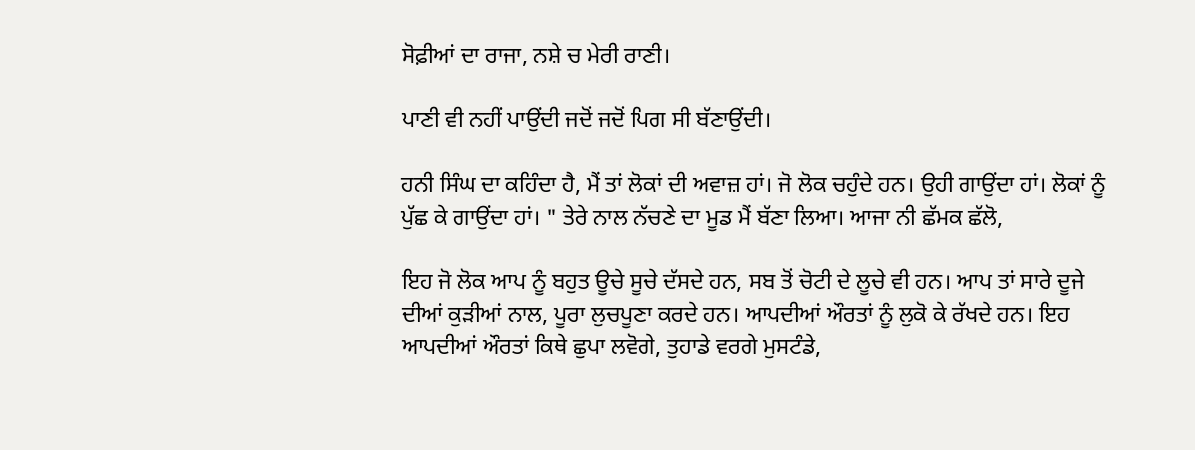ਸੋਫ਼ੀਆਂ ਦਾ ਰਾਜਾ, ਨਸ਼ੇ ਚ ਮੇਰੀ ਰਾਣੀ।

ਪਾਣੀ ਵੀ ਨਹੀਂ ਪਾਉਂਦੀ ਜਦੋਂ ਜਦੋਂ ਪਿਗ ਸੀ ਬੱਣਾਉਂਦੀ।

ਹਨੀ ਸਿੰਘ ਦਾ ਕਹਿੰਦਾ ਹੈ, ਮੈਂ ਤਾਂ ਲੋਕਾਂ ਦੀ ਅਵਾਜ਼ ਹਾਂ। ਜੋ ਲੋਕ ਚਹੁੰਦੇ ਹਨ। ਉਹੀ ਗਾਉਂਦਾ ਹਾਂ। ਲੋਕਾਂ ਨੂੰ ਪੁੱਛ ਕੇ ਗਾਉਂਦਾ ਹਾਂ। " ਤੇਰੇ ਨਾਲ ਨੱਚਣੇ ਦਾ ਮੂਡ ਮੈਂ ਬੱਣਾ ਲਿਆ। ਆਜਾ ਨੀ ਛੱਮਕ ਛੱਲੋ,

ਇਹ ਜੋ ਲੋਕ ਆਪ ਨੂੰ ਬਹੁਤ ਊਚੇ ਸੂਚੇ ਦੱਸਦੇ ਹਨ, ਸਬ ਤੋਂ ਚੋਟੀ ਦੇ ਲੂਚੇ ਵੀ ਹਨ। ਆਪ ਤਾਂ ਸਾਰੇ ਦੂਜੇ ਦੀਆਂ ਕੁੜੀਆਂ ਨਾਲ, ਪੂਰਾ ਲੁਚਪੂਣਾ ਕਰਦੇ ਹਨ। ਆਪਦੀਆਂ ਔਰਤਾਂ ਨੂੰ ਲੁਕੋ ਕੇ ਰੱਖਦੇ ਹਨ। ਇਹ ਆਪਦੀਆਂ ਔਰਤਾਂ ਕਿਥੇ ਛੁਪਾ ਲਵੋਗੇ, ਤੁਹਾਡੇ ਵਰਗੇ ਮੁਸਟੰਡੇ,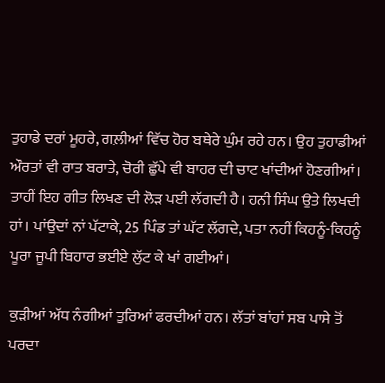ਤੁਹਾਡੇ ਦਰਾਂ ਮੂਹਰੇ, ਗਲ਼ੀਆਂ ਵਿੱਚ ਹੋਰ ਬਥੇਰੇ ਘੁੰਮ ਰਹੇ ਹਨ। ਉਹ ਤੁਹਾਡੀਆਂ ਔਰਤਾਂ ਵੀ ਰਾਤ ਬਰਾਤੇ, ਚੋਰੀ ਛੁੱਪੇ ਵੀ ਬਾਹਰ ਦੀ ਚਾਟ ਖਾਂਦੀਆਂ ਹੋਣਗੀਆਂ। ਤਾਹੀਂ ਇਹ ਗੀਤ ਲਿਖਣ ਦੀ ਲੋੜ ਪਈ ਲੱਗਦੀ ਹੈ। ਹਨੀ ਸਿੰਘ ਉਤੇ ਲਿਖਦੀ ਹਾਂ। ਪਾਂਉਦਾਂ ਨਾਂ ਪੱਟਾਕੇ, 25 ਪਿੰਡ ਤਾਂ ਘੱਟ ਲੱਗਦੇ, ਪਤਾ ਨਹੀਂ ਕਿਹਨੂੰ-ਕਿਹਨੂੰ ਪੂਰਾ ਜੂਪੀ ਬਿਹਾਰ ਭਈਏ ਲੁੱਟ ਕੇ ਖਾਂ ਗਈਆਂ।

ਕੁੜੀਆਂ ਅੱਧ ਨੰਗੀਆਂ ਤੁਰਿਆਂ ਫਰਦੀਆਂ ਹਨ। ਲੱਤਾਂ ਬਾਂਹਾਂ ਸਬ ਪਾਸੇ ਤੋਂ ਪਰਦਾ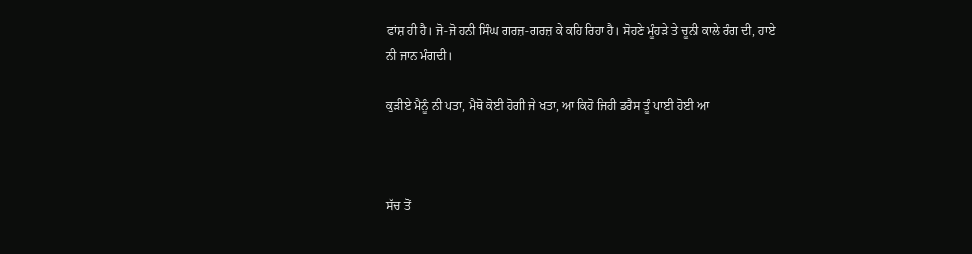ਫਾਂਸ਼ ਹੀ ਹੈ। ਜੋ-ਜੋ ਹਨੀ ਸਿੰਘ ਗਰਜ਼-ਗਰਜ਼ ਕੇ ਕਹਿ ਰਿਹਾ ਹੈ। ਸੋਹਣੇ ਮੂੰਹੜੇ ਤੇ ਚੂਨੀ ਕਾਲੇ ਰੰਗ ਦੀ, ਹਾਏ ਨੀ ਜਾਨ ਮੰਗਦੀ।

ਕੁੜੀਏ ਮੈਨੂੰ ਨੀ ਪਤਾ, ਮੈਥੋ ਕੋਈ ਹੋਗੀ ਜੇ ਖਤਾ, ਆ ਕਿਹੋ ਜਿਹੀ ਡਰੈਸ ਤੂੰ ਪਾਈ ਹੋਈ ਆ



ਸੱਚ ਤੋਂ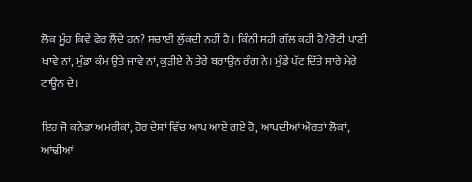ਲੋਕ ਮੂੰਹ ਕਿਵੇਂ ਫੇਰ ਲੈਂਦੇ ਹਨ? ਸਚਾਈ ਲੁੱਕਦੀ ਨਹੀਂ ਹੈ। ਕਿੰਨੀ ਸਹੀ ਗੱਲ ਕਹੀ ਹੈ?ਰੋਟੀ ਪਾਣੀ ਖਾਵੇ ਨਾਂ, ਮੁੰਡਾ ਕੰਮ ਉਤੇ ਜਾਵੇ ਨਾਂ, ਕੁੜੀਏ ਨੇ ਤੇਰੇ ਬਰਾਉਨ ਰੰਗ ਨੇ। ਮੁੰਡੇ ਪੱਟ ਦਿੱਤੇ ਸਾਰੇ ਮੇਰੇ ਟਾਊਨ ਦੇ।

ਇਹ ਜੋ ਕਨੇਡਾ ਅਮਰੀਕਾਂ, ਹੋਰ ਦੇਸ਼ਾਂ ਵਿੱਚ ਆਪ ਆਏ ਗਏ ਹੋ, ਆਪਦੀਆਂ ਔਰਤਾਂ ਲੋਕਾਂ, ਆਂਢੀਆਂ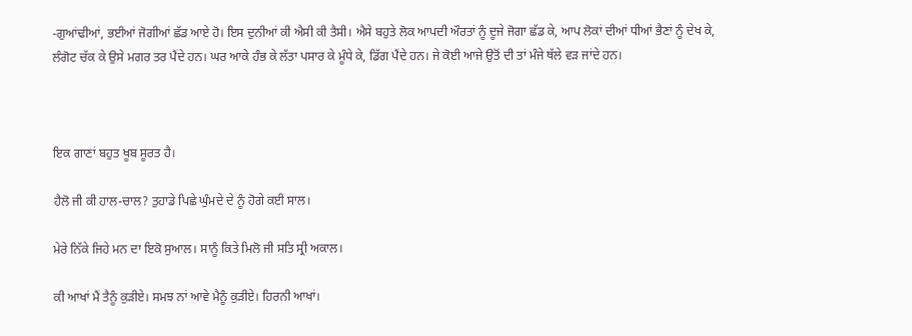-ਗੁਆਂਢੀਆਂ, ਭਈਆਂ ਜੋਗੀਆਂ ਛੱਡ ਆਏ ਹੋ। ਇਸ ਦੁਨੀਆਂ ਕੀ ਐਸੀ ਕੀ ਤੈਸੀ। ਐਸੇ ਬਹੁਤੇ ਲੋਕ ਆਪਦੀ ਔਰਤਾਂ ਨੂੰ ਦੂਜੇ ਜੋਗਾ ਛੱਡ ਕੇ, ਆਪ ਲੋਕਾਂ ਦੀਆਂ ਧੀਆਂ ਭੈਣਾਂ ਨੂੰ ਦੇਖ ਕੇ, ਲੰਗੋਟ ਚੱਕ ਕੇ ਉਸੇ ਮਗਰ ਤਰ ਪੈਂਦੇ ਹਨ। ਘਰ ਆਕੇ ਹੰਭ ਕੇ ਲੱਤਾ ਪਸਾਰ ਕੇ ਮੂੰਧੇ ਕੇ, ਡਿੱਗ ਪੈਂਦੇ ਹਨ। ਜੇ ਕੋਈ ਆਜੇ ਉਤੋਂ ਦੀ ਤਾਂ ਮੰਜੇ ਥੱਲੇ ਵੜ ਜਾਂਦੇ ਹਨ।



ਇਕ ਗਾਣਾਂ ਬਹੁਤ ਖੂਬ ਸੂਰਤ ਹੈ।

ਹੈਲੋ ਜੀ ਕੀ ਹਾਲ-ਚਾਲ? ਤੁਹਾਡੇ ਪਿਛੇ ਘੁੰਮਦੇ ਦੇ ਨੂੰ ਹੋਗੇ ਕਈ ਸਾਲ।

ਮੇਰੇ ਨਿੱਕੇ ਜਿਹੇ ਮਨ ਦਾ ਇਕੋ ਸੁਆਲ। ਸਾਨੂੰ ਕਿਤੇ ਮਿਲੋ ਜੀ ਸਤਿ ਸ੍ਰੀ ਅਕਾਲ।

ਕੀ ਆਖਾਂ ਮੈਂ ਤੈਨੂੰ ਕੁੜੀਏ। ਸਮਝ ਨਾਂ ਆਵੇ ਮੈਨੂੰ ਕੁੜੀਏ। ਹਿਰਨੀ ਆਖਾਂ।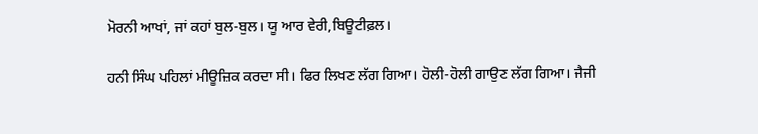ਮੋਰਨੀ ਆਖਾਂ, ਜਾਂ ਕਹਾਂ ਬੁਲ-ਬੁਲ। ਯੂ ਆਰ ਵੇਰੀ,ਬਿਊਟੀਫ਼ਲ।

ਹਨੀ ਸਿੰਘ ਪਹਿਲਾਂ ਮੀਊਜ਼ਿਕ ਕਰਦਾ ਸੀ। ਫਿਰ ਲਿਖਣ ਲੱਗ ਗਿਆ। ਹੋਲੀ-ਹੋਲੀ ਗਾਉਣ ਲੱਗ ਗਿਆ। ਜੈਜੀ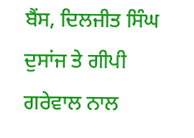ਬੈਂਸ, ਦਿਲਜੀਤ ਸਿੰਘ ਦੁਸਾਂਜ ਤੇ ਗੀਪੀ ਗਰੇਵਾਲ ਨਾਲ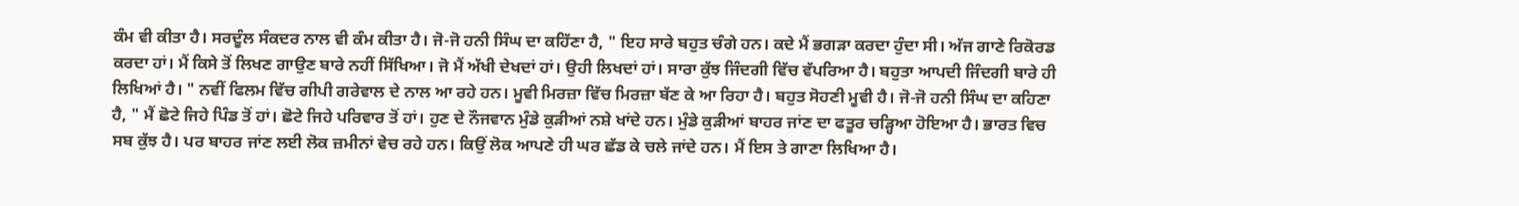ਕੰਮ ਵੀ ਕੀਤਾ ਹੈ। ਸਰਦੂੰਲ ਸੰਕਦਰ ਨਾਲ ਵੀ ਕੰਮ ਕੀਤਾ ਹੈ। ਜੋ-ਜੋ ਹਨੀ ਸਿੰਘ ਦਾ ਕਹਿੱਣਾ ਹੈ, " ਇਹ ਸਾਰੇ ਬਹੁਤ ਚੰਗੇ ਹਨ। ਕਦੇ ਮੈਂ ਭਗੜਾ ਕਰਦਾ ਹੁੰਦਾ ਸੀ। ਅੱਜ ਗਾਣੇ ਰਿਕੋਰਡ ਕਰਦਾ ਹਾਂ। ਮੈਂ ਕਿਸੇ ਤੋਂ ਲਿਖਣ ਗਾਉਣ ਬਾਰੇ ਨਹੀਂ ਸਿੱਖਿਆ। ਜੋ ਮੈਂ ਅੱਖੀ ਦੇਖਦਾਂ ਹਾਂ। ਉਹੀ ਲਿਖਦਾਂ ਹਾਂ। ਸਾਰਾ ਕੁੱਝ ਜਿੰਦਗੀ ਵਿੱਚ ਵੱਪਰਿਆ ਹੈ। ਬਹੁਤਾ ਆਪਦੀ ਜਿੰਦਗੀ ਬਾਰੇ ਹੀ ਲਿਖਿਆਂ ਹੈ। " ਨਵੀਂ ਫਿਲਮ ਵਿੱਚ ਗੀਪੀ ਗਰੇਵਾਲ ਦੇ ਨਾਲ ਆ ਰਹੇ ਹਨ। ਮੂਵੀ ਮਿਰਜ਼ਾ ਵਿੱਚ ਮਿਰਜ਼ਾ ਬੱਣ ਕੇ ਆ ਰਿਹਾ ਹੈ। ਬਹੁਤ ਸੋਹਣੀ ਮੂਵੀ ਹੈ। ਜੋ-ਜੋ ਹਨੀ ਸਿੰਘ ਦਾ ਕਹਿਣਾ ਹੈ, " ਮੈਂ ਛੋਟੇ ਜਿਹੇ ਪਿੰਡ ਤੋਂ ਹਾਂ। ਛੋਟੇ ਜਿਹੇ ਪਰਿਵਾਰ ਤੋਂ ਹਾਂ। ਹੁਣ ਦੇ ਨੌਜਵਾਨ ਮੁੰਡੇ ਕੁੜੀਆਂ ਨਸ਼ੇ ਖਾਂਦੇ ਹਨ। ਮੁੰਡੇ ਕੁੜੀਆਂ ਬਾਹਰ ਜਾਂਣ ਦਾ ਫਤੂਰ ਚੜ੍ਹਿਆ ਹੋਇਆ ਹੈ। ਭਾਰਤ ਵਿਚ ਸਬ ਕੁੱਝ ਹੈ। ਪਰ ਬਾਹਰ ਜਾਂਣ ਲਈ ਲੋਕ ਜ਼ਮੀਨਾਂ ਵੇਚ ਰਹੇ ਹਨ। ਕਿਉਂ ਲੋਕ ਆਪਣੇ ਹੀ ਘਰ ਛੱਡ ਕੇ ਚਲੇ ਜਾਂਦੇ ਹਨ। ਮੈਂ ਇਸ ਤੇ ਗਾਣਾ ਲਿਖਿਆ ਹੈ।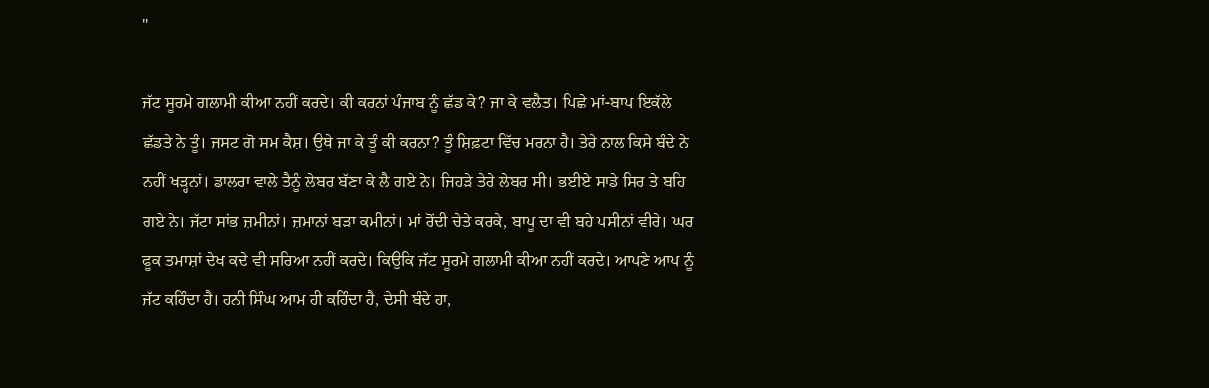"

ਜੱਟ ਸੂਰਮੇ ਗਲਾਮੀ ਕੀਆ ਨਹੀਂ ਕਰਦੇ। ਕੀ ਕਰਨਾਂ ਪੰਜਾਬ ਨੂੰ ਛੱਡ ਕੇ? ਜਾ ਕੇ ਵਲੈਤ। ਪਿਛੇ ਮਾਂ-ਬਾਪ ਇਕੱਲੇ ਛੱਡਤੇ ਨੇ ਤੂੰ। ਜਸਟ ਗੋ ਸਮ ਕੈਸ਼। ਉਥੇ ਜਾ ਕੇ ਤੂੰ ਕੀ ਕਰਨਾ? ਤੂੰ ਸ਼ਿਫ਼ਟਾ ਵਿੱਚ ਮਰਨਾ ਹੈ। ਤੇਰੇ ਨਾਲ ਕਿਸੇ ਬੰਦੇ ਨੇ ਨਹੀਂ ਖੜ੍ਹਨਾਂ। ਡਾਲਰਾ ਵਾਲੇ ਤੈਨੂੰ ਲੇਬਰ ਬੱਣਾ ਕੇ ਲੈ ਗਏ ਨੇ। ਜਿਹੜੇ ਤੇਰੇ ਲੇਬਰ ਸੀ। ਭਈਏ ਸਾਡੇ ਸਿਰ ਤੇ ਬਹਿ ਗਏ ਨੇ। ਜੱਟਾ ਸਾਂਭ ਜ਼ਮੀਨਾਂ। ਜ਼ਮਾਨਾਂ ਬੜਾ ਕਮੀਨਾਂ। ਮਾਂ ਰੋਂਦੀ ਚੇਤੇ ਕਰਕੇ, ਬਾਪੂ ਦਾ ਵੀ ਬਹੇ ਪਸੀਨਾਂ ਵੀਰੇ। ਘਰ ਫੂਕ ਤਮਾਸ਼ਾਂ ਦੇਖ ਕਦੇ ਵੀ ਸਰਿਆ ਨਹੀਂ ਕਰਦੇ। ਕਿਉਕਿ ਜੱਟ ਸੂਰਮੇ ਗਲਾਮੀ ਕੀਆ ਨਹੀਂ ਕਰਦੇ। ਆਪਣੇ ਆਪ ਨੂੰ ਜੱਟ ਕਹਿੰਦਾ ਹੈ। ਹਨੀ ਸਿੰਘ ਆਮ ਹੀ ਕਹਿੰਦਾ ਹੈ, ਦੇਸੀ ਬੰਦੇ ਹਾ,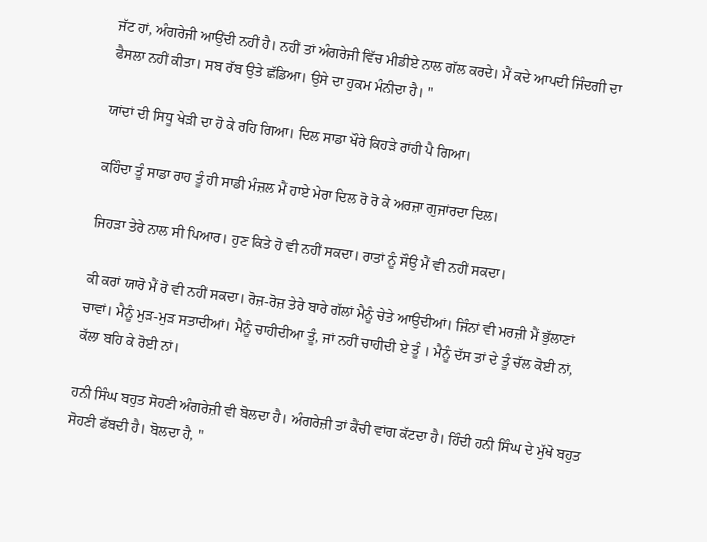ਜੱਟ ਹਾਂ, ਅੰਗਰੇਜੀ ਆਉਂਦੀ ਨਹੀਂ ਹੈ। ਨਹੀਂ ਤਾਂ ਅੰਗਰੇਜੀ ਵਿੱਚ ਮੀਡੀਏ ਨਾਲ ਗੱਲ ਕਰਦੇ। ਮੈਂ ਕਦੇ ਆਪਦੀ ਜਿੰਦਗੀ ਦਾ ਫੈਸਲਾ ਨਹੀਂ ਕੀਤਾ। ਸਬ ਰੱਬ ਉਤੇ ਛੱਡਿਆ। ਉਸੇ ਦਾ ਹੁਕਮ ਮੰਨੀਦਾ ਹੈ। "

ਯਾਂਦਾਂ ਦੀ ਸਿਧੂ ਖੇੜੀ ਦਾ ਹੋ ਕੇ ਰਹਿ ਗਿਆ। ਦਿਲ ਸਾਡਾ ਖੌਰੇ ਕਿਹੜੇ ਰਾਂਹੀ ਪੈ ਗਿਆ।

ਕਹਿੰਦਾ ਤੂੰ ਸਾਡਾ ਰਾਹ ਤੂੰ ਹੀ ਸਾਡੀ ਮੰਜ਼ਲ ਮੈਂ ਹਾਏ ਮੇਰਾ ਦਿਲ ਰੋ ਰੋ ਕੇ ਅਰਜ਼ਾ ਗੁਜਾਂਰਦਾ ਦਿਲ।

ਜਿਹੜਾ ਤੇਰੇ ਨਾਲ ਸੀ ਪਿਆਰ। ਹੁਣ ਕਿਤੇ ਹੋ ਵੀ ਨਹੀਂ ਸਕਦਾ। ਰਾਤਾਂ ਨੂੰ ਸੌਉ ਮੈਂ ਵੀ ਨਹੀਂ ਸਕਦਾ।

ਕੀ ਕਰਾਂ ਯਾਰੋ ਮੈਂ ਰੋ ਵੀ ਨਹੀਂ ਸਕਦਾ। ਰੋਜ਼-ਰੋਜ਼ ਤੇਰੇ ਬਾਰੇ ਗੱਲਾਂ ਮੈਨੂੰ ਚੇਤੇ ਆਉਦੀਆਂ। ਜਿੰਨਾਂ ਵੀ ਮਰਜ਼ੀ ਮੈਂ ਭੁੱਲਾਣਾਂ ਚਾਵਾਂ। ਮੈਨੂੰ ਮੁੜ-ਮੁੜ ਸਤਾਦੀਆਂ। ਮੈਨੂੰ ਚਾਹੀਦੀਆ ਤੂੰ, ਜਾਂ ਨਹੀਂ ਚਾਹੀਦੀ ਏ ਤੂੰ । ਮੈਨੂੰ ਦੱਸ ਤਾਂ ਦੇ ਤੂੰ ਚੱਲ ਕੋਈ ਨਾਂ, ਕੱਲਾ ਬਹਿ ਕੇ ਰੋਈ ਨਾਂ।

ਹਨੀ ਸਿੰਘ ਬਹੁਤ ਸੋਹਣੀ ਅੰਗਰੇਜ਼ੀ ਵੀ ਬੋਲਦਾ ਹੈ। ਅੰਗਰੇਜ਼ੀ ਤਾਂ ਕੈਂਚੀ ਵਾਂਗ ਕੱਟਦਾ ਹੈ। ਹਿੰਦੀ ਹਨੀ ਸਿੰਘ ਦੇ ਮੁੱਖੋ ਬਹੁਤ ਸੋਹਣੀ ਫੱਬਦੀ ਹੈ। ਬੋਲਦਾ ਹੈ, "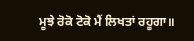ਮੂਝੇ ਰੋਕੋ ਟੋਕੋ ਮੈਂ ਲਿਖਤਾਂ ਰਹੂਗਾ॥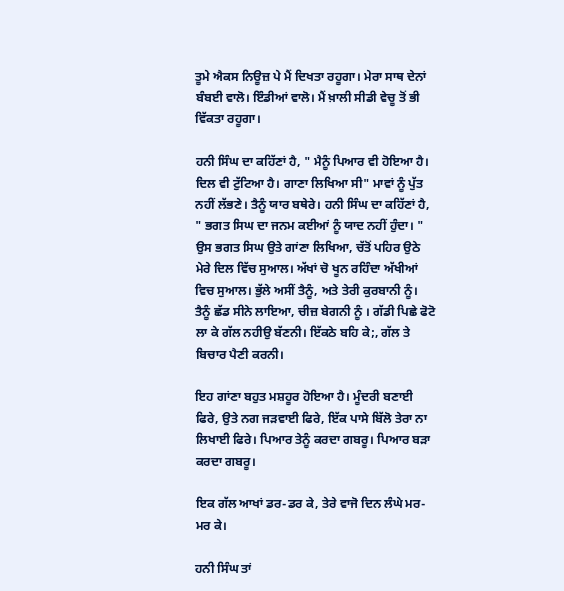ਤੂਮੇ ਐਕਸ ਨਿਊਜ਼ ਪੇ ਮੈਂ ਦਿਖਤਾ ਰਹੂਗਾ। ਮੇਰਾ ਸਾਥ ਦੇਨਾਂ ਬੰਬਈ ਵਾਲੋ। ਇੰਡੀਆਂ ਵਾਲੋ। ਮੈਂ ਖ਼ਾਲੀ ਸੀਡੀ ਵੇਚੂ ਤੋਂ ਭੀ ਵਿੱਕਤਾ ਰਹੂਗਾ।

ਹਨੀ ਸਿੰਘ ਦਾ ਕਹਿੱਣਾਂ ਹੈ, " ਮੈਨੂੰ ਪਿਆਰ ਵੀ ਹੋਇਆ ਹੈ। ਦਿਲ ਵੀ ਟੁੱਟਿਆ ਹੈ। ਗਾਣਾ ਲਿਖਿਆ ਸੀ" ਮਾਵਾਂ ਨੂੰ ਪੁੱਤ ਨਹੀਂ ਲੱਭਣੇ। ਤੈਨੂੰ ਯਾਰ ਬਥੇਰੇ। ਹਨੀ ਸਿੰਘ ਦਾ ਕਹਿੱਣਾਂ ਹੈ, " ਭਗਤ ਸਿਘ ਦਾ ਜਨਮ ਕਈਆਂ ਨੂੰ ਯਾਦ ਨਹੀਂ ਹੁੰਦਾ। " ਉਸ ਭਗਤ ਸਿਘ ਉਤੇ ਗਾਂਣਾ ਲਿਖਿਆ, ਚੱਤੋਂ ਪਹਿਰ ਉਠੇ ਮੇਰੇ ਦਿਲ ਵਿੱਚ ਸੁਆਲ। ਅੱਖਾਂ ਚੋ ਖੂਨ ਰਹਿੰਦਾ ਅੱਖੀਆਂ ਵਿਚ ਸੁਆਲ। ਭੁੱਲੇ ਅਸੀਂ ਤੈਨੂੰ, ਅਤੇ ਤੇਰੀ ਕੁਰਬਾਨੀ ਨੂੰ। ਤੈਨੂੰ ਛੱਡ ਸੀਨੇ ਲਾਇਆ, ਚੀਜ਼ ਬੇਗਨੀ ਨੂੰ । ਗੱਡੀ ਪਿਛੇ ਫੋਟੋ ਲਾ ਕੇ ਗੱਲ ਨਹੀਉ ਬੱਣਨੀ। ਇੱਕਠੇ ਬਹਿ ਕੇ;, ਗੱਲ ਤੇ ਬਿਚਾਰ ਪੈਣੀ ਕਰਨੀ।

ਇਹ ਗਾਂਣਾ ਬਹੁਤ ਮਸ਼ਹੂਰ ਹੋਇਆ ਹੈ। ਮੂੰਦਰੀ ਬਣਾਈ ਫਿਰੇ, ਉਤੇ ਨਗ ਜੜਵਾਈ ਫਿਰੇ, ਇੱਕ ਪਾਸੇ ਬਿੱਲੋ ਤੇਰਾ ਨਾ ਲਿਖਾਈ ਫਿਰੇ। ਪਿਆਰ ਤੇਨੂੰ ਕਰਦਾ ਗਬਰੂ। ਪਿਆਰ ਬੜਾ ਕਰਦਾ ਗਬਰੂ।

ਇਕ ਗੱਲ ਆਖਾਂ ਡਰ-ਡਰ ਕੇ, ਤੇਰੇ ਵਾਜੋ ਦਿਨ ਲੰਘੇ ਮਰ-ਮਰ ਕੇ।

ਹਨੀ ਸਿੰਘ ਤਾਂ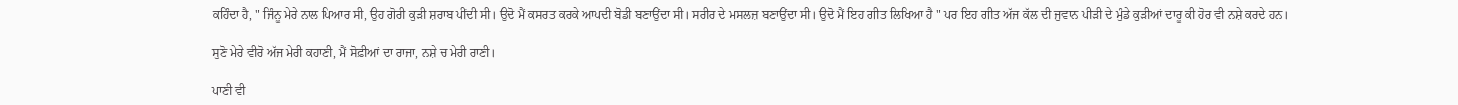ਕਹਿੰਦਾ ਹੈ, " ਜਿੰਨੂ ਮੇਰੇ ਨਾਲ ਪਿਆਰ ਸੀ, ਉਹ ਗੋਰੀ ਕੁੜੀ ਸ਼ਰਾਬ ਪੀਂਦੀ ਸੀ। ਉਦੋ ਮੈਂ ਕਸਰਤ ਕਰਕੇ ਆਪਦੀ ਬੋਡੀ ਬਣਾਉਂਦਾ ਸੀ। ਸਰੀਰ ਦੇ ਮਸਲਜ਼ ਬਣਾਉਂਦਾ ਸੀ। ਉਦੋ ਮੈਂ ਇਹ ਗੀਤ ਲਿਖਿਆ ਹੈ " ਪਰ ਇਹ ਗੀਤ ਅੱਜ ਕੱਲ ਦੀ ਜੁਵਾਨ ਪੀੜੀ ਦੇ ਮੁੰਡੇ ਕੁੜੀਆਂ ਦਾਰੂ ਕੀ ਹੋਰ ਵੀ ਨਸ਼ੇ ਕਰਦੇ ਹਨ।

ਸੁਣੋ ਮੇਰੇ ਵੀਰੋ ਅੱਜ ਮੇਰੀ ਕਹਾਣੀ, ਮੈਂ ਸੋਫ਼ੀਆਂ ਦਾ ਰਾਜਾ, ਨਸ਼ੇ ਚ ਮੇਰੀ ਰਾਣੀ।

ਪਾਣੀ ਵੀ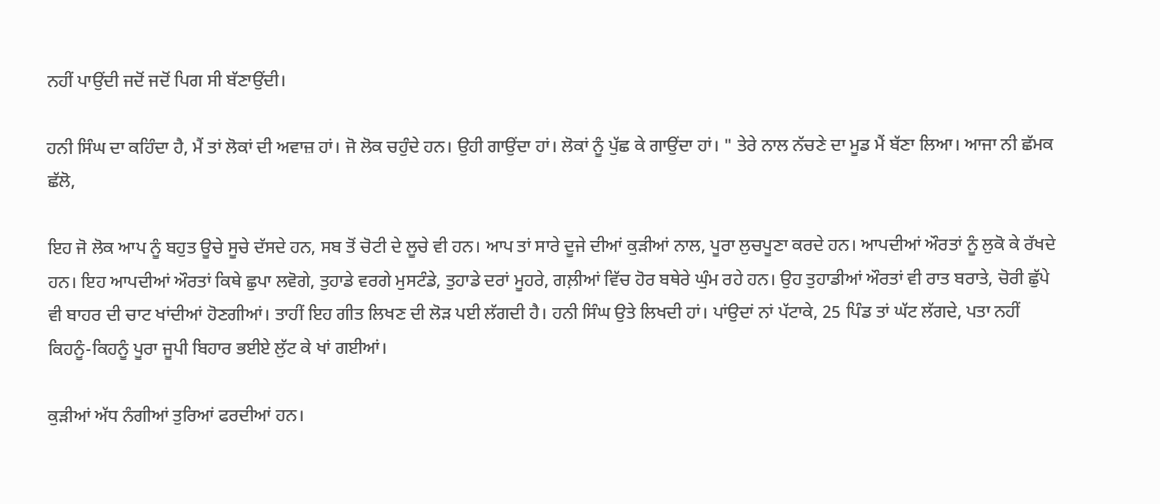ਨਹੀਂ ਪਾਉਂਦੀ ਜਦੋਂ ਜਦੋਂ ਪਿਗ ਸੀ ਬੱਣਾਉਂਦੀ।

ਹਨੀ ਸਿੰਘ ਦਾ ਕਹਿੰਦਾ ਹੈ, ਮੈਂ ਤਾਂ ਲੋਕਾਂ ਦੀ ਅਵਾਜ਼ ਹਾਂ। ਜੋ ਲੋਕ ਚਹੁੰਦੇ ਹਨ। ਉਹੀ ਗਾਉਂਦਾ ਹਾਂ। ਲੋਕਾਂ ਨੂੰ ਪੁੱਛ ਕੇ ਗਾਉਂਦਾ ਹਾਂ। " ਤੇਰੇ ਨਾਲ ਨੱਚਣੇ ਦਾ ਮੂਡ ਮੈਂ ਬੱਣਾ ਲਿਆ। ਆਜਾ ਨੀ ਛੱਮਕ ਛੱਲੋ,

ਇਹ ਜੋ ਲੋਕ ਆਪ ਨੂੰ ਬਹੁਤ ਊਚੇ ਸੂਚੇ ਦੱਸਦੇ ਹਨ, ਸਬ ਤੋਂ ਚੋਟੀ ਦੇ ਲੂਚੇ ਵੀ ਹਨ। ਆਪ ਤਾਂ ਸਾਰੇ ਦੂਜੇ ਦੀਆਂ ਕੁੜੀਆਂ ਨਾਲ, ਪੂਰਾ ਲੁਚਪੂਣਾ ਕਰਦੇ ਹਨ। ਆਪਦੀਆਂ ਔਰਤਾਂ ਨੂੰ ਲੁਕੋ ਕੇ ਰੱਖਦੇ ਹਨ। ਇਹ ਆਪਦੀਆਂ ਔਰਤਾਂ ਕਿਥੇ ਛੁਪਾ ਲਵੋਗੇ, ਤੁਹਾਡੇ ਵਰਗੇ ਮੁਸਟੰਡੇ, ਤੁਹਾਡੇ ਦਰਾਂ ਮੂਹਰੇ, ਗਲ਼ੀਆਂ ਵਿੱਚ ਹੋਰ ਬਥੇਰੇ ਘੁੰਮ ਰਹੇ ਹਨ। ਉਹ ਤੁਹਾਡੀਆਂ ਔਰਤਾਂ ਵੀ ਰਾਤ ਬਰਾਤੇ, ਚੋਰੀ ਛੁੱਪੇ ਵੀ ਬਾਹਰ ਦੀ ਚਾਟ ਖਾਂਦੀਆਂ ਹੋਣਗੀਆਂ। ਤਾਹੀਂ ਇਹ ਗੀਤ ਲਿਖਣ ਦੀ ਲੋੜ ਪਈ ਲੱਗਦੀ ਹੈ। ਹਨੀ ਸਿੰਘ ਉਤੇ ਲਿਖਦੀ ਹਾਂ। ਪਾਂਉਦਾਂ ਨਾਂ ਪੱਟਾਕੇ, 25 ਪਿੰਡ ਤਾਂ ਘੱਟ ਲੱਗਦੇ, ਪਤਾ ਨਹੀਂ ਕਿਹਨੂੰ-ਕਿਹਨੂੰ ਪੂਰਾ ਜੂਪੀ ਬਿਹਾਰ ਭਈਏ ਲੁੱਟ ਕੇ ਖਾਂ ਗਈਆਂ।

ਕੁੜੀਆਂ ਅੱਧ ਨੰਗੀਆਂ ਤੁਰਿਆਂ ਫਰਦੀਆਂ ਹਨ।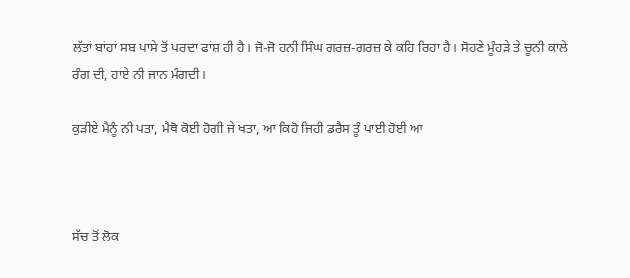ਲੱਤਾਂ ਬਾਂਹਾਂ ਸਬ ਪਾਸੇ ਤੋਂ ਪਰਦਾ ਫਾਂਸ਼ ਹੀ ਹੈ। ਜੋ-ਜੋ ਹਨੀ ਸਿੰਘ ਗਰਜ਼-ਗਰਜ਼ ਕੇ ਕਹਿ ਰਿਹਾ ਹੈ। ਸੋਹਣੇ ਮੂੰਹੜੇ ਤੇ ਚੂਨੀ ਕਾਲੇ ਰੰਗ ਦੀ, ਹਾਏ ਨੀ ਜਾਨ ਮੰਗਦੀ।

ਕੁੜੀਏ ਮੈਨੂੰ ਨੀ ਪਤਾ, ਮੈਥੋ ਕੋਈ ਹੋਗੀ ਜੇ ਖਤਾ, ਆ ਕਿਹੋ ਜਿਹੀ ਡਰੈਸ ਤੂੰ ਪਾਈ ਹੋਈ ਆ



ਸੱਚ ਤੋਂ ਲੋਕ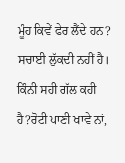ਮੂੰਹ ਕਿਵੇਂ ਫੇਰ ਲੈਂਦੇ ਹਨ? ਸਚਾਈ ਲੁੱਕਦੀ ਨਹੀਂ ਹੈ। ਕਿੰਨੀ ਸਹੀ ਗੱਲ ਕਹੀ ਹੈ?ਰੋਟੀ ਪਾਣੀ ਖਾਵੇ ਨਾਂ,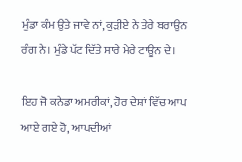ਮੁੰਡਾ ਕੰਮ ਉਤੇ ਜਾਵੇ ਨਾਂ, ਕੁੜੀਏ ਨੇ ਤੇਰੇ ਬਰਾਉਨ ਰੰਗ ਨੇ। ਮੁੰਡੇ ਪੱਟ ਦਿੱਤੇ ਸਾਰੇ ਮੇਰੇ ਟਾਊਨ ਦੇ।

ਇਹ ਜੋ ਕਨੇਡਾ ਅਮਰੀਕਾਂ, ਹੋਰ ਦੇਸ਼ਾਂ ਵਿੱਚ ਆਪ ਆਏ ਗਏ ਹੋ, ਆਪਦੀਆਂ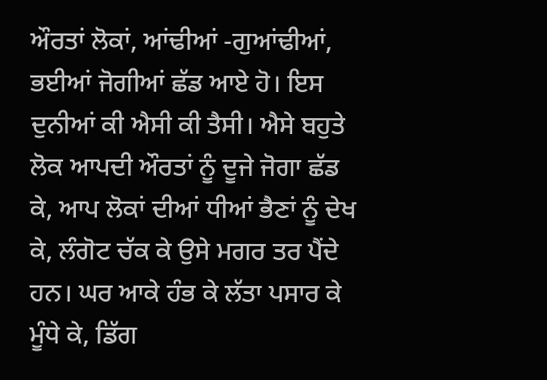ਔਰਤਾਂ ਲੋਕਾਂ, ਆਂਢੀਆਂ -ਗੁਆਂਢੀਆਂ, ਭਈਆਂ ਜੋਗੀਆਂ ਛੱਡ ਆਏ ਹੋ। ਇਸ ਦੁਨੀਆਂ ਕੀ ਐਸੀ ਕੀ ਤੈਸੀ। ਐਸੇ ਬਹੁਤੇ ਲੋਕ ਆਪਦੀ ਔਰਤਾਂ ਨੂੰ ਦੂਜੇ ਜੋਗਾ ਛੱਡ ਕੇ, ਆਪ ਲੋਕਾਂ ਦੀਆਂ ਧੀਆਂ ਭੈਣਾਂ ਨੂੰ ਦੇਖ ਕੇ, ਲੰਗੋਟ ਚੱਕ ਕੇ ਉਸੇ ਮਗਰ ਤਰ ਪੈਂਦੇ ਹਨ। ਘਰ ਆਕੇ ਹੰਭ ਕੇ ਲੱਤਾ ਪਸਾਰ ਕੇ ਮੂੰਧੇ ਕੇ, ਡਿੱਗ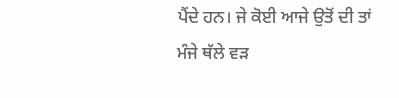ਪੈਂਦੇ ਹਨ। ਜੇ ਕੋਈ ਆਜੇ ਉਤੋਂ ਦੀ ਤਾਂ ਮੰਜੇ ਥੱਲੇ ਵੜ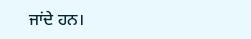ਜਾਂਦੇ ਹਨ।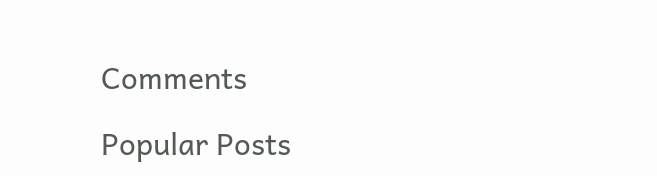Comments

Popular Posts